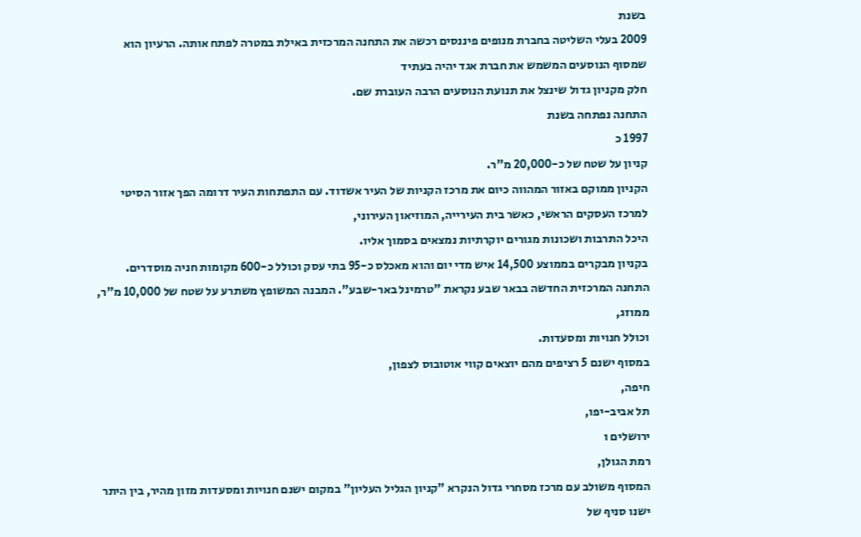בשנת
2009 בעלי השליטה בחברת מנופים פיננסים רכשה את התחנה המרכזית באילת במטרה לפתח אותה. הרעיון הוא שמסוף הנוסעים המשמש את חברת אגד יהיה בעתיד
חלק מקניון גדול שינצל את תנועת הנוסעים הרבה העוברת שם.
התחנה נפתחה בשנת
1997 כ
קניון על שטח של כ-20,000 מ"ר.
הקניון ממוקם באזור המהווה כיום את מרכז הקניות של העיר אשדוד. עם התפתחות העיר דרומה הפך אזור הסיטי למרכז העסקים הראשי, כאשר בית העירייה, המוזיאון העירוני,
היכל התרבות ושכונות מגורים יוקרתיות נמצאים בסמוך אליו.
בקניון מבקרים בממוצע 14,500 איש מדי יום והוא מאכלס כ-95 בתי עסק וכולל כ-600 מקומות חניה מוסדרים.
התחנה המרכזית החדשה בבאר שבע נקראת "טרמינל באר-שבע". המבנה המשופץ משתרע על שטח של 10,000 מ"ר,
ממוזג,
וכולל חנויות ומסעדות.
במסוף ישנם 5 רציפים מהם יוצאים קווי אוטובוס לצפון,
חיפה,
תל אביב-יפו,
ירושלים ו
רמת הגולן,
המסוף משולב עם מרכז מסחרי גדול הנקרא "קניון הגליל העליון" במקום ישנם חנויות ומסעדות מזון מהיר, בין היתר ישנו סניף של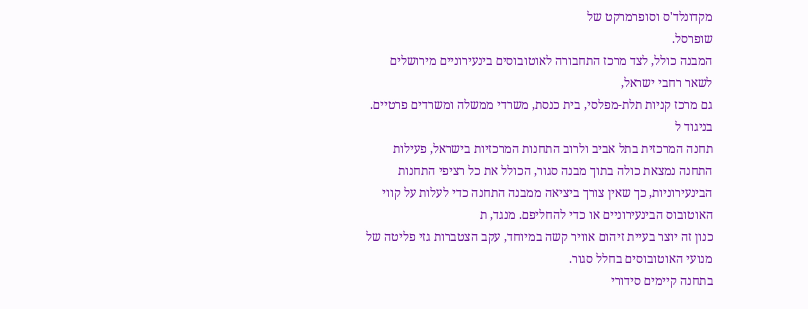מקדונלד'ס וסופרמרקט של
שופרסל.
המבנה כולל, לצד מרכז התחבורה לאוטובוסים בינעירוניים מירושלים לשאר רחבי ישראל,
גם מרכז קניות תלת-מפלסי, בית כנסת, משרדי ממשלה ומשרדים פרטיים. בניגוד ל
תחנה המרכזית בתל אביב ולרוב התחנות המרכזיות בישראל, פעילות התחנה נמצאת כולה בתוך מבנה סגור, הכולל את כל רציפי התחנות הבינעירוניות, כך שאין צורך ביציאה ממבנה התחנה כדי לעלות על קווי האוטובוס הבינעירוניים או כדי להחליפם. מנגד, ת
כנון זה יוצר בעיית זיהום אוויר קשה במיוחד, עקב הצטברות גזי פליטה של מנועי האוטובוסים בחלל סגור.
בתחנה קיימים סידורי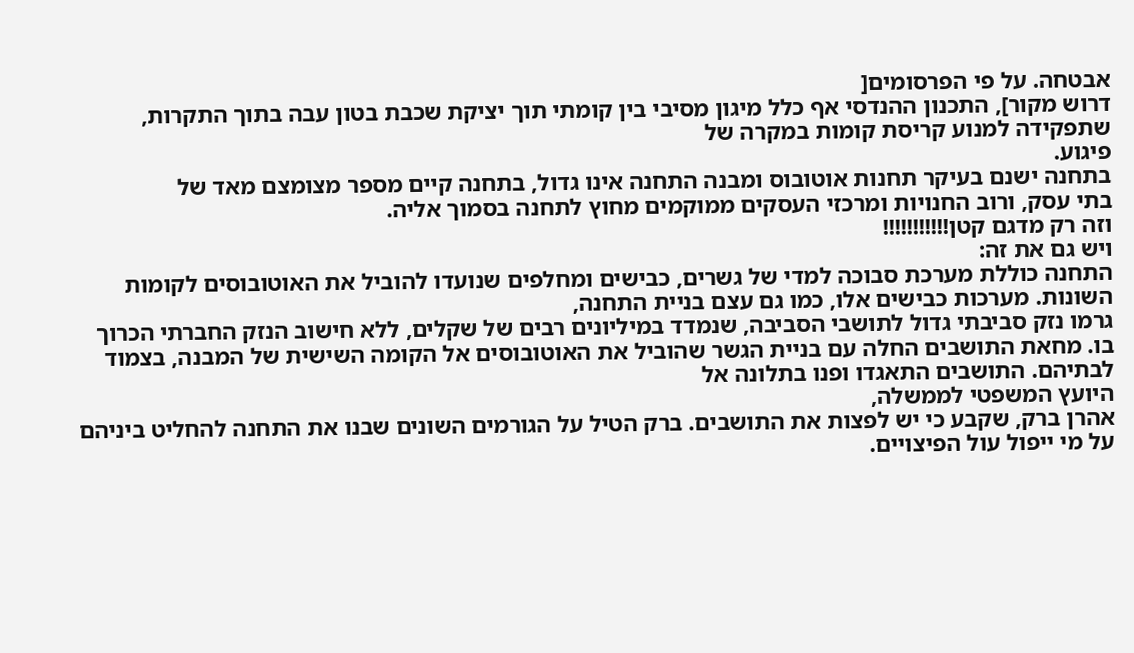אבטחה. על פי הפרסומים[
דרוש מקור], התכנון ההנדסי אף כלל מיגון מסיבי בין קומתי תוך יציקת שכבת בטון עבה בתוך התקרות, שתפקידה למנוע קריסת קומות במקרה של
פיגוע.
בתחנה ישנם בעיקר תחנות אוטובוס ומבנה התחנה אינו גדול, בתחנה קיים מספר מצומצם מאד של
בתי עסק, ורוב החנויות ומרכזי העסקים ממוקמים מחוץ לתחנה בסמוך אליה.
וזה רק מדגם קטן!!!!!!!!!!!
ויש גם את זה:
התחנה כוללת מערכת סבוכה למדי של גשרים, כבישים ומחלפים שנועדו להוביל את האוטובוסים לקומות השונות. מערכות כבישים אלו, כמו גם עצם בניית התחנה,
גרמו נזק סביבתי גדול לתושבי הסביבה, שנמדד במיליונים רבים של שקלים, ללא חישוב הנזק החברתי הכרוך בו. מחאת התושבים החלה עם בניית הגשר שהוביל את האוטובוסים אל הקומה השישית של המבנה, בצמוד לבתיהם. התושבים התאגדו ופנו בתלונה אל
היועץ המשפטי לממשלה,
אהרן ברק, שקבע כי יש לפצות את התושבים. ברק הטיל על הגורמים השונים שבנו את התחנה להחליט ביניהם על מי ייפול עול הפיצויים.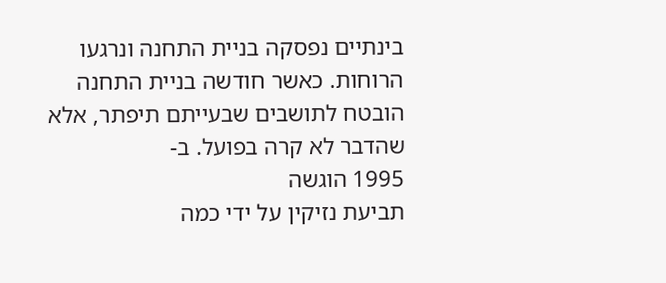בינתיים נפסקה בניית התחנה ונרגעו הרוחות. כאשר חודשה בניית התחנה הובטח לתושבים שבעייתם תיפתר, אלא שהדבר לא קרה בפועל. ב-
1995 הוגשה
תביעת נזיקין על ידי כמה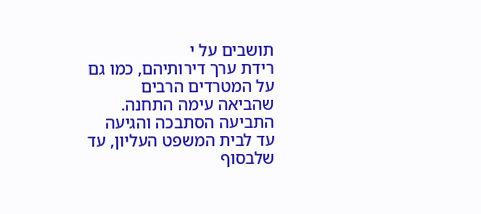תושבים על י
רידת ערך דירותיהם, כמו גם על המטרדים הרבים שהביאה עימה התחנה. התביעה הסתבכה והגיעה עד לבית המשפט העליון, עד שלבסוף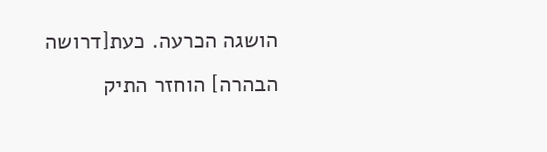הושגה הכרעה. כעת[דרושה הבהרה] הוחזר התיק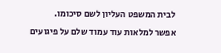לבית המשפט העליון לשם סיכומו.
אפשר למלאות עוד עמוד שלם על פיגועים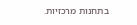בתחנות מרכזיות.